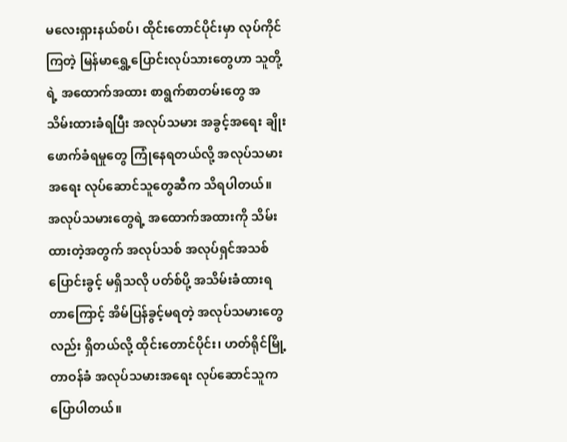မလေးရှားနယ်စပ်၊ ထိုင်းတောင်ပိုင်းမှာ လုပ်ကိုင်ကြတဲ့ မြန်မာရွှေ့ပြောင်းလုပ်သားတွေဟာ သူတို့ရဲ့ အထောက်အထား စာရွက်စာတမ်းတွေ အသိမ်းထားခံရပြီး အလုပ်သမား အခွင့်အရေး ချိုးဖောက်ခံရမှုတွေ ကြုံနေရတယ်လို့ အလုပ်သမားအရေး လုပ်ဆောင်သူတွေဆီက သိရပါတယ်။
အလုပ်သမားတွေရဲ့ အထောက်အထားကို သိမ်းထားတဲ့အတွက် အလုပ်သစ် အလုပ်ရှင်အသစ် ပြောင်းခွင့် မရှိသလို ပတ်စ်ပို့ အသိမ်းခံထားရတာကြောင့် အိမ်ပြန်ခွင့်မရတဲ့ အလုပ်သမားတွေလည်း ရှိတယ်လို့ ထိုင်းတောင်ပိုင်း၊ ဟတ်ရိုင်မြို့ တာဝန်ခံ အလုပ်သမားအရေး လုပ်ဆောင်သူက ပြောပါတယ်။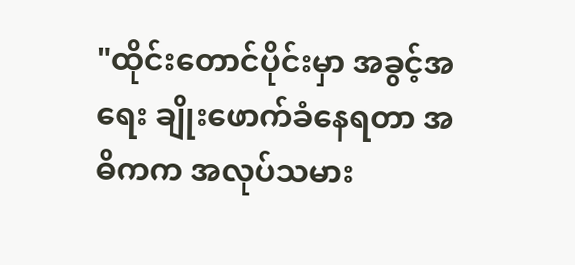"ထိုင်းတောင်ပိုင်းမှာ အခွင့်အရေး ချိုးဖောက်ခံနေရတာ အဓိကက အလုပ်သမား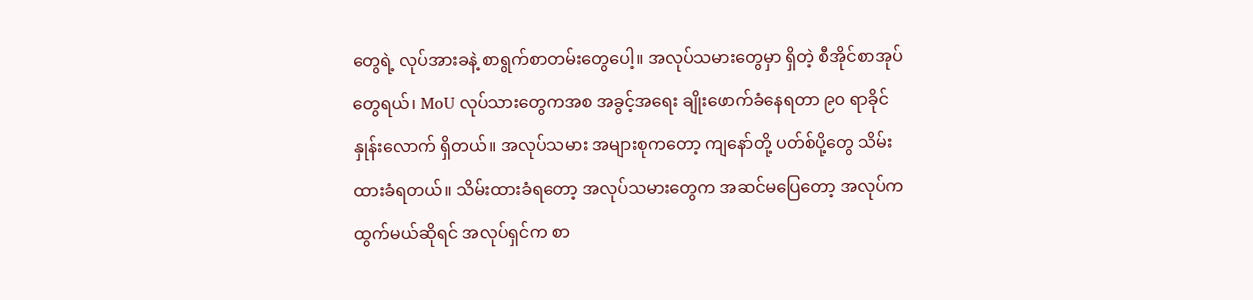တွေရဲ့ လုပ်အားခနဲ့ စာရွက်စာတမ်းတွေပေါ့။ အလုပ်သမားတွေမှာ ရှိတဲ့ စီအိုင်စာအုပ်တွေရယ်၊ MoU လုပ်သားတွေကအစ အခွင့်အရေး ချိုးဖောက်ခံနေရတာ ၉၀ ရာခိုင်နှုန်းလောက် ရှိတယ်။ အလုပ်သမား အများစုကတော့ ကျနော်တို့ ပတ်စ်ပို့တွေ သိမ်းထားခံရတယ်။ သိမ်းထားခံရတော့ အလုပ်သမားတွေက အဆင်မပြေတော့ အလုပ်က ထွက်မယ်ဆိုရင် အလုပ်ရှင်က စာ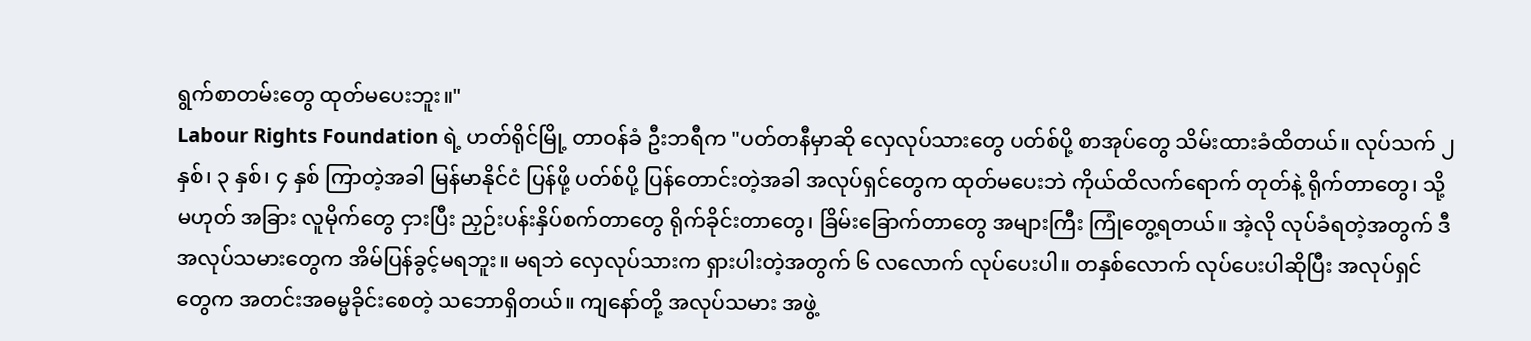ရွက်စာတမ်းတွေ ထုတ်မပေးဘူး။"
Labour Rights Foundation ရဲ့ ဟတ်ရိုင်မြို့ တာဝန်ခံ ဦးဘရီက "ပတ်တနီမှာဆို လှေလုပ်သားတွေ ပတ်စ်ပို့ စာအုပ်တွေ သိမ်းထားခံထိတယ်။ လုပ်သက် ၂ နှစ်၊ ၃ နှစ်၊ ၄ နှစ် ကြာတဲ့အခါ မြန်မာနိုင်ငံ ပြန်ဖို့ ပတ်စ်ပို့ ပြန်တောင်းတဲ့အခါ အလုပ်ရှင်တွေက ထုတ်မပေးဘဲ ကိုယ်ထိလက်ရောက် တုတ်နဲ့ ရိုက်တာတွေ၊ သို့မဟုတ် အခြား လူမိုက်တွေ ငှားပြီး ညှဉ်းပန်းနှိပ်စက်တာတွေ ရိုက်ခိုင်းတာတွေ၊ ခြိမ်းခြောက်တာတွေ အများကြီး ကြုံတွေ့ရတယ်။ အဲ့လို လုပ်ခံရတဲ့အတွက် ဒီအလုပ်သမားတွေက အိမ်ပြန်ခွင့်မရဘူး။ မရဘဲ လှေလုပ်သားက ရှားပါးတဲ့အတွက် ၆ လလောက် လုပ်ပေးပါ။ တနှစ်လောက် လုပ်ပေးပါဆိုပြီး အလုပ်ရှင်တွေက အတင်းအဓမ္မခိုင်းစေတဲ့ သဘောရှိတယ်။ ကျနော်တို့ အလုပ်သမား အဖွဲ့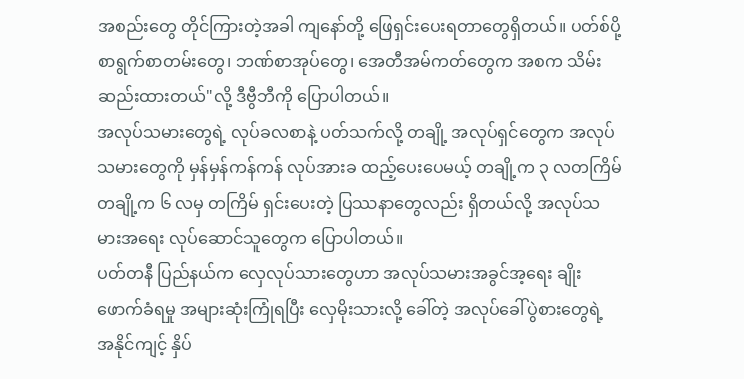အစည်းတွေ တိုင်ကြားတဲ့အခါ ကျနော်တို့ ဖြေရှင်းပေးရတာတွေရှိတယ်။ ပတ်စ်ပို့ စာရွက်စာတမ်းတွေ၊ ဘဏ်စာအုပ်တွေ၊ အေတီအမ်ကတ်တွေက အစက သိမ်းဆည်းထားတယ်"လို့ ဒီဗွီဘီကို ပြောပါတယ်။
အလုပ်သမားတွေရဲ့ လုပ်ခလစာနဲ့ ပတ်သက်လို့ တချို့ အလုပ်ရှင်တွေက အလုပ်သမားတွေကို မှန်မှန်ကန်ကန် လုပ်အားခ ထည့်ပေးပေမယ့် တချို့က ၃ လတကြိမ် တချို့က ၆ လမှ တကြိမ် ရှင်းပေးတဲ့ ပြဿနာတွေလည်း ရှိတယ်လို့ အလုပ်သမားအရေး လုပ်ဆောင်သူတွေက ပြောပါတယ်။
ပတ်တနီ ပြည်နယ်က လှေလုပ်သားတွေဟာ အလုပ်သမားအခွင်အ့ရေး ချိုးဖောက်ခံရမှု အများဆုံးကြုံရပြီး လှေမိုးသားလို့ ခေါ်တဲ့ အလုပ်ခေါ်ပွဲစားတွေရဲ့ အနိုင်ကျင့် နှိပ်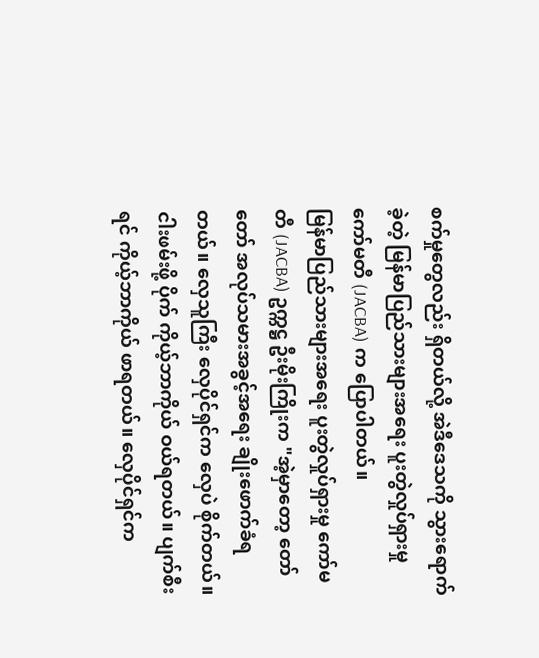စက်မှုတွေလည်း ရှိတယ်လို့ အဲဒီဒေသကို သွားရောက်ခဲ့တဲ့ မြန်မာပြည်သားများအရေး ပူးတွဲလှုပ်ရှားမှု ကော်မတီ (JACBA) က ပြောပါတယ်။
မြန်မာပြည်သားများအရေး ပူးတွဲလှုပ်ရှားမှု ကော်မတီ (JACBA) ဥက္ကဋ္ဌ ဦးမိုးကြိုးက "အဲ့မှာတော့ တော်တော် အလုပ်သမားအခွင့်အရေး ချိုးဖောက်ခံရတယ်။ လှေသူကြီး လှေပိုင်ရှင်က လှေပဲ စိုက်တယ်။ ငါးဖမ်းဖို့ ပိုက် ကိုယ့်ဘာကိုယ် ဝယ်ရတယ်။ ပျက်စီးရင် ကိုယ့်ဘာကိုယ် ဖာရတယ်။ လှေပိုင်ရှင်က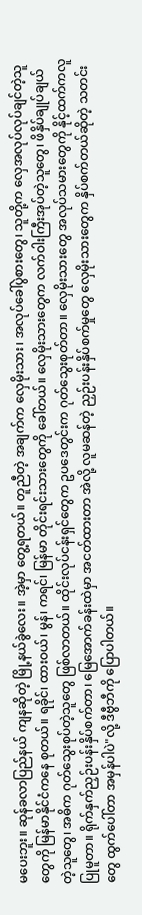မပေးဘူး။ ဆုန်ခလာပြည်နယ် ကျနဆိုတဲ့ မြို့နယ်ခွဲလေး။ အဲ့မှာ တွေ့ရတယ်။ တူညီတဲ့ အချက်က လှေမိုးသား၊ အလုပ်ခေါ်ပွဲစားတွေ၊ သူတို့က လှေအလုပ်လုပ်ချင်တဲ့သူတွေကို မြန်မာနိုင်ငံကနေ စုတယ်။ ရခိုင်၊ ထားဝယ်၊ မွန်၊ ကရင်၊ မြန်မာ တိုင်းရင်းသားတွေကို ခေါ်တယ်။ လှေမိုးသားတွေက လက်ဝါးကြီးအုပ်တဲ့သူတွေ၊ ဖိနှိပ်ချုပ်ချယ်တဲ့သူတွေ၊ အဓိက ဂုတ်သွေးစုပ်တဲ့သူတွေ ဖြစ်လာတယ်။ ထိုင်းလုပ်ငန်းရှင်တွေက ဥပဒေတွင်းက ဂုတ်သွေးစုတ်တာ။ လှေမိုးသားတွေ အလုပ်သမားတွေကို နိုင့်ထက်ကလူပြုမူတာ။ ရိုက်နှက်ညှဉ်းပန်းနှိပ်စက်တာ၊ မြေအောက်ခန်းထဲမှာ အငတ်ထားတာ အဲလို့ လူမဆန်တဲ့ ညှဉ်းပန်းနှိပ်စက်မှုတွေ လှေမိုးသားတွေက နှိပ်စက်တယ်ဆိုတဲ့ သတင်းတွေ ထွက်ပေါ်တာ အမှန်ပါပဲ"လို့ ဒီဗွီဘီကို ပြောပါတယ်။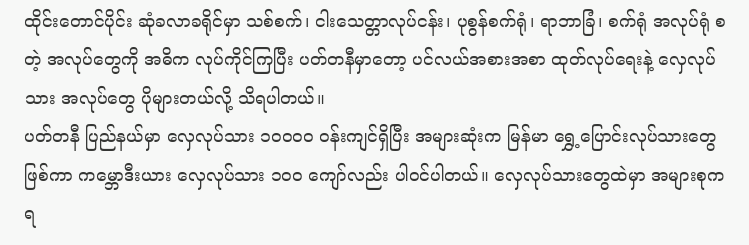ထိုင်းတောင်ပိုင်း ဆုံခလာခရိုင်မှာ သစ်စက်၊ ငါးသေတ္တာလုပ်ငန်း၊ ပုစွန်စက်ရုံ၊ ရာဘာခြံ၊ စက်ရုံ အလုပ်ရုံ စတဲ့ အလုပ်တွေကို အဓိက လုပ်ကိုင်ကြပြီး ပတ်တနီမှာတော့ ပင်လယ်အစားအစာ ထုတ်လုပ်ရေးနဲ့ လှေလုပ်သား အလုပ်တွေ ပိုများတယ်လို့ သိရပါတယ်။
ပတ်တနီ ပြည်နယ်မှာ လှေလုပ်သား ၁၀၀၀၀ ဝန်းကျင်ရှိပြီး အများဆုံးက မြန်မာ ရွှေ့ပြောင်းလုပ်သားတွေ ဖြစ်ကာ ကမ္ဘောဒီးယား လှေလုပ်သား ၁၀၀ ကျော်လည်း ပါဝင်ပါတယ်။ လှေလုပ်သားတွေထဲမှာ အများစုက ရ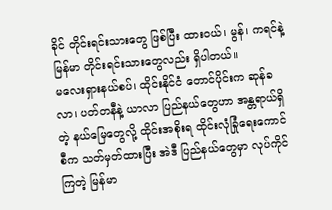ခိုင် တိုင်းရင်းသားတွေ ဖြစ်ပြီး ထားဝယ်၊ မွန်၊ ကရင်နဲ့ မြန်မာ တိုင်းရင်းသားတွေလည်း ရှိပါတယ်။
မလေးရှားနယ်စပ်၊ ထိုင်းနိုင်ငံ တောင်ပိုင်းက ဆုန်ခလာ၊ ပတ်တနီနဲ့ ယာလာ ပြည်နယ်တွေဟာ အန္တရာယ်ရှိတဲ့ နယ်မြေတွေလို့ ထိုင်းအစိုးရ ထိုင်းလုံခြုံရေးကောင်စီက သတ်မှတ်ထားပြီး အဲဒီ ပြည်နယ်တွေမှာ လုပ်ကိုင်ကြတဲ့ မြန်မာ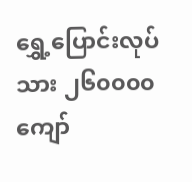ရွှေ့ပြောင်းလုပ်သား ၂၆၀၀၀၀ ကျော်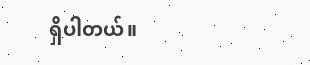ရှိပါတယ်။